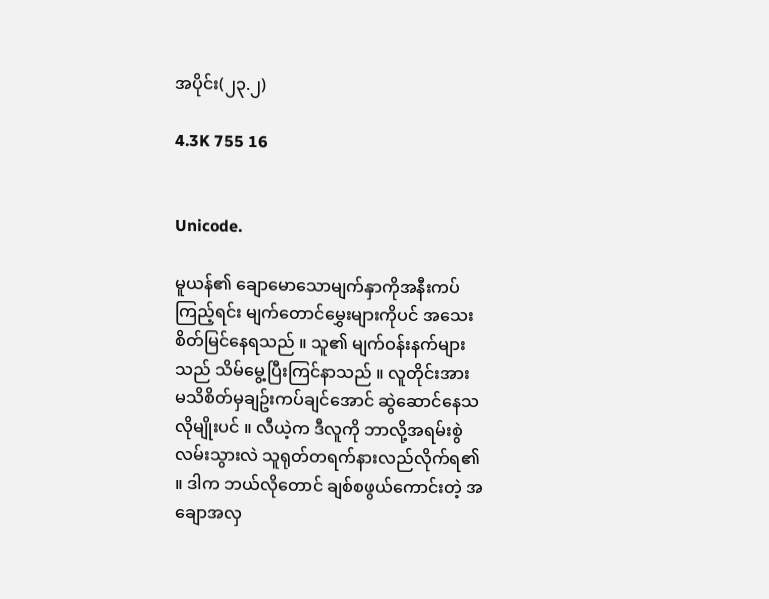အပိုင်း(၂၃.၂)

4.3K 755 16


Unicode.

မူယန်၏ ချောမောသောမျက်နှာကိုအနီးကပ်ကြည့်ရင်း မျက်တောင်မွှေးများကိုပင် အသေးစိတ်မြင်နေရသည် ။ သူ၏ မျက်ဝန်းနက်များသည် သိမ်မွေ့ပြီးကြင်နာသည် ။ လူတိုင်းအား မသိစိတ်မှချဥ်းကပ်ချင်အောင် ဆွဲဆောင်နေသလိုမျိုးပင် ။ လီယဲ့က ဒီလူကို ဘာလို့အရမ်းစွဲလမ်းသွားလဲ သူရုတ်တရက်နားလည်လိုက်ရ၏ ။ ဒါက ဘယ်လိုတောင် ချစ်စဖွယ်ကောင်းတဲ့ အချောအလှ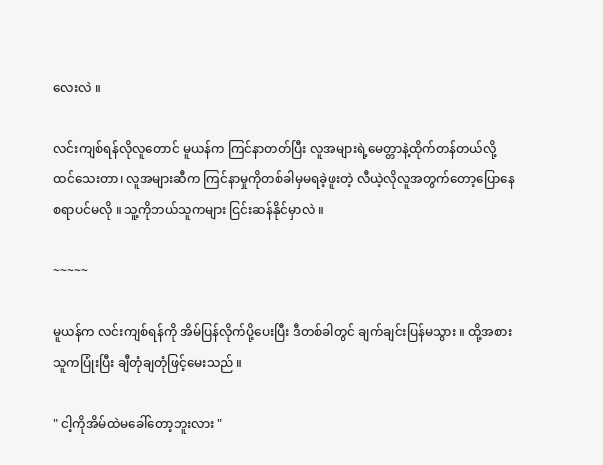လေးလဲ ။

လင်းကျစ်ရန်လိုလူတောင် မူယန်က ကြင်နာတတ်ပြီး လူအများရဲ့မေတ္တာနဲ့ထိုက်တန်တယ်လို့ထင်သေးတာ၊ လူအများဆီက ကြင်နာမှုကိုတစ်ခါမှမရခဲ့ဖူးတဲ့ လီယဲ့လိုလူအတွက်တော့ပြောနေစရာပင်မလို ။ သူ့ကိုဘယ်သူကများ ငြင်းဆန်နိုင်မှာလဲ ။

~~~~~

မူယန်က လင်းကျစ်ရန်ကို အိမ်ပြန်လိုက်ပို့ပေးပြီး ဒီတစ်ခါတွင် ချက်ချင်းပြန်မသွား ။ ထို့အစား သူကပြုံးပြီး ချီတုံချတုံဖြင့်မေးသည် ။

" ငါ့ကိုအိမ်ထဲမခေါ်တော့ဘူးလား "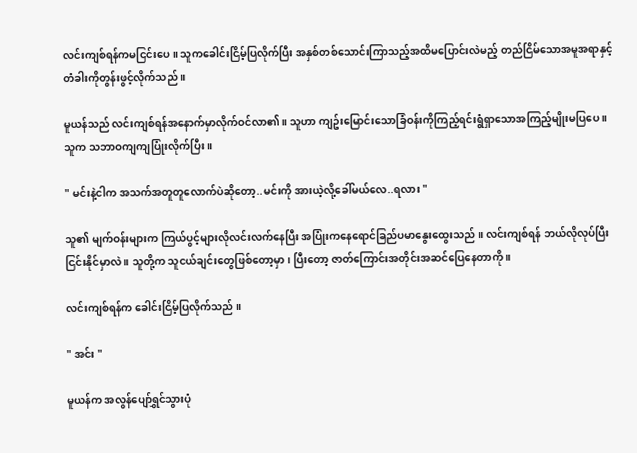လင်းကျစ်ရန်ကမငြင်းပေ ။ သူကခေါင်းငြိမ့်ပြလိုက်ပြီး အနှစ်တစ်သောင်းကြာသည့်အထိမပြောင်းလဲမည့် တည်ငြိမ်သောအမူအရာနှင့် တံခါးကိုတွန်းဖွင့်လိုက်သည် ။

မူယန်သည် လင်းကျစ်ရန်အနောက်မှာလိုက်ဝင်လာ၏ ။ သူဟာ ကျဥ်းမြောင်းသောခြံဝန်းကိုကြည့်ရင်းရွံရှာသောအကြည့်မျိုးမပြပေ ။ သူက သဘာဝကျကျပြုံးလိုက်ပြီး ။

" မင်းနဲ့ငါက အသက်အတူတူလောက်ပဲဆိုတော့..မင်းကို အားယဲ့လို့ခေါ်မယ်လေ..ရလား "

သူ၏ မျက်ဝန်းများက ကြယ်ပွင့်များလိုလင်းလက်နေပြီး အပြုံးကနေရောင်ခြည်ပမာနွေးထွေးသည် ။ လင်းကျစ်ရန် ဘယ်လိုလုပ်ပြီးငြင်းနိုင်မှာလဲ ။ သူတို့က သူငယ်ချင်းတွေဖြစ်တော့မှာ၊ ပြီးတော့ ဇာတ်ကြောင်းအတိုင်းအဆင်ပြေနေတာကို ။

လင်းကျစ်ရန်က ခေါင်းငြိမ့်ပြလိုက်သည် ။

" အင်း "

မူယန်က အလွန်ပျော်ရွှင်သွားပုံ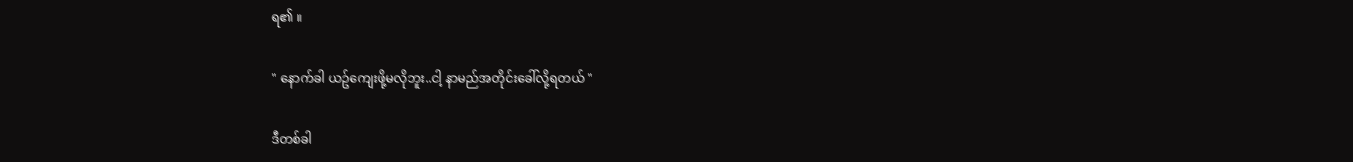ရ၏ ။

" နောက်ခါ ယဥ်ကျေးဖို့မလိုဘူး..ငါ့ နာမည်အတိုင်းခေါ်လို့ရတယ် "

ဒီတစ်ခါ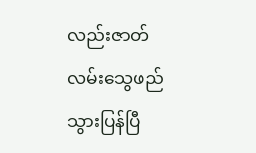လည်းဇာတ်လမ်းသွေဖည်သွားပြန်ပြီ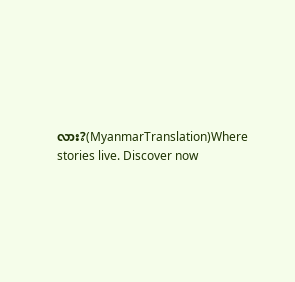လား?(MyanmarTranslation)Where stories live. Discover now